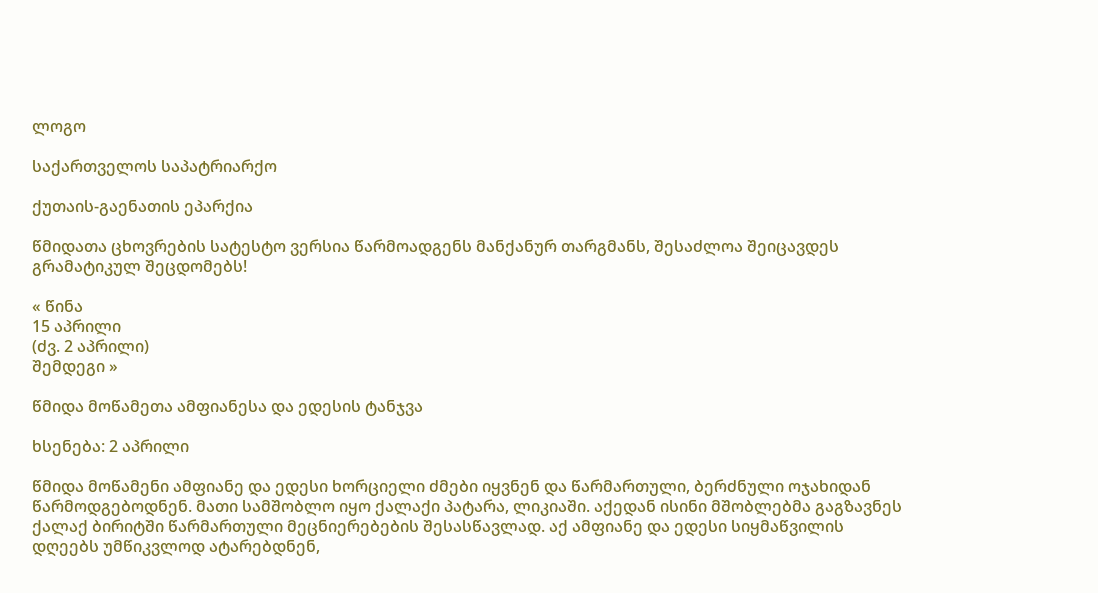ლოგო

საქართველოს საპატრიარქო

ქუთაის-გაენათის ეპარქია

წმიდათა ცხოვრების სატესტო ვერსია წარმოადგენს მანქანურ თარგმანს, შესაძლოა შეიცავდეს გრამატიკულ შეცდომებს!

« წინა
15 აპრილი
(ძვ. 2 აპრილი)
შემდეგი »

წმიდა მოწამეთა ამფიანესა და ედესის ტანჯვა

ხსენება: 2 აპრილი

წმიდა მოწამენი ამფიანე და ედესი ხორციელი ძმები იყვნენ და წარმართული, ბერძნული ოჯახიდან წარმოდგებოდნენ. მათი სამშობლო იყო ქალაქი პატარა, ლიკიაში. აქედან ისინი მშობლებმა გაგზავნეს ქალაქ ბირიტში წარმართული მეცნიერებების შესასწავლად. აქ ამფიანე და ედესი სიყმაწვილის დღეებს უმწიკვლოდ ატარებდნენ,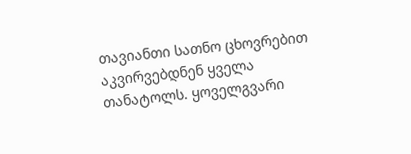თავიანთი სათნო ცხოვრებით აკვირვებდნენ ყველა თანატოლს. ყოველგვარი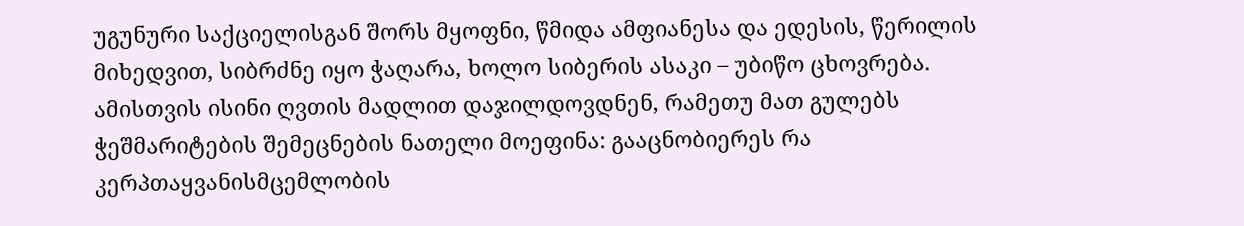უგუნური საქციელისგან შორს მყოფნი, წმიდა ამფიანესა და ედესის, წერილის მიხედვით, სიბრძნე იყო ჭაღარა, ხოლო სიბერის ასაკი – უბიწო ცხოვრება. ამისთვის ისინი ღვთის მადლით დაჯილდოვდნენ, რამეთუ მათ გულებს ჭეშმარიტების შემეცნების ნათელი მოეფინა: გააცნობიერეს რა კერპთაყვანისმცემლობის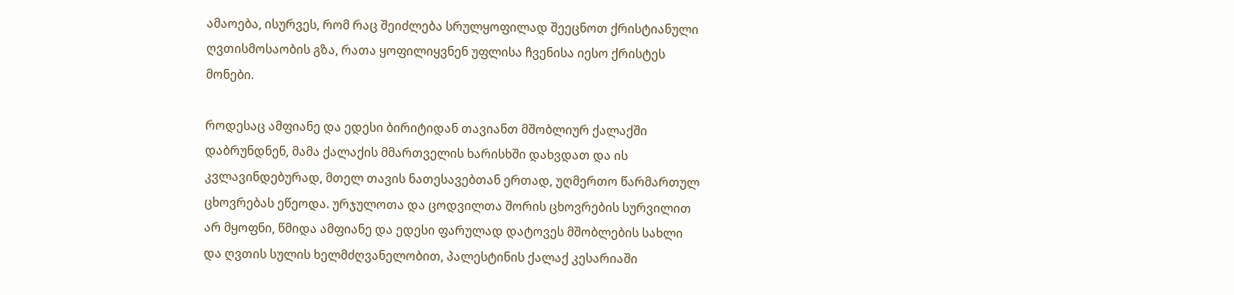ამაოება, ისურვეს, რომ რაც შეიძლება სრულყოფილად შეეცნოთ ქრისტიანული ღვთისმოსაობის გზა, რათა ყოფილიყვნენ უფლისა ჩვენისა იესო ქრისტეს მონები.

როდესაც ამფიანე და ედესი ბირიტიდან თავიანთ მშობლიურ ქალაქში დაბრუნდნენ, მამა ქალაქის მმართველის ხარისხში დახვდათ და ის კვლავინდებურად, მთელ თავის ნათესავებთან ერთად, უღმერთო წარმართულ ცხოვრებას ეწეოდა. ურჯულოთა და ცოდვილთა შორის ცხოვრების სურვილით არ მყოფნი, წმიდა ამფიანე და ედესი ფარულად დატოვეს მშობლების სახლი და ღვთის სულის ხელმძღვანელობით, პალესტინის ქალაქ კესარიაში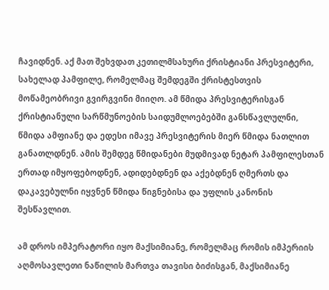ჩავიდნენ. აქ მათ შეხვდათ კეთილმსახური ქრისტიანი პრესვიტერი, სახელად პამფილე, რომელმაც შემდეგში ქრისტესთვის მოწამეობრივი გვირგვინი მიიღო. ამ წმიდა პრესვიტერისგან ქრისტიანული სარწმუნოების საიდუმლოებებში განსწავლულნი, წმიდა ამფიანე და ედესი იმავე პრესვიტერის მიერ წმიდა ნათლით განათლდნენ. ამის შემდეგ წმიდანები მუდმივად ნეტარ პამფილესთან ერთად იმყოფებოდნენ, ადიდებდნენ და აქებდნენ ღმერთს და დაკავებულნი იყვნენ წმიდა წიგნებისა და უფლის კანონის შესწავლით.

ამ დროს იმპერატორი იყო მაქსიმიანე, რომელმაც რომის იმპერიის აღმოსავლეთი ნაწილის მართვა თავისი ბიძისგან, მაქსიმიანე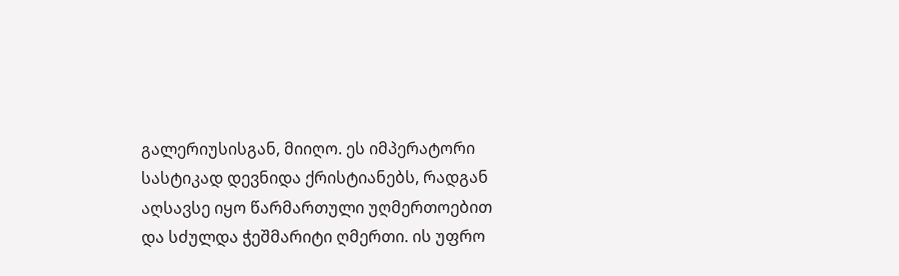გალერიუსისგან, მიიღო. ეს იმპერატორი სასტიკად დევნიდა ქრისტიანებს, რადგან აღსავსე იყო წარმართული უღმერთოებით და სძულდა ჭეშმარიტი ღმერთი. ის უფრო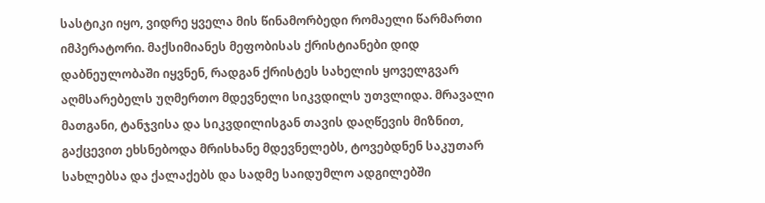სასტიკი იყო, ვიდრე ყველა მის წინამორბედი რომაელი წარმართი იმპერატორი. მაქსიმიანეს მეფობისას ქრისტიანები დიდ დაბნეულობაში იყვნენ, რადგან ქრისტეს სახელის ყოველგვარ აღმსარებელს უღმერთო მდევნელი სიკვდილს უთვლიდა. მრავალი მათგანი, ტანჯვისა და სიკვდილისგან თავის დაღწევის მიზნით, გაქცევით ეხსნებოდა მრისხანე მდევნელებს, ტოვებდნენ საკუთარ სახლებსა და ქალაქებს და სადმე საიდუმლო ადგილებში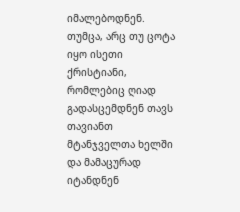იმალებოდნენ. თუმცა, არც თუ ცოტა იყო ისეთი ქრისტიანი, რომლებიც ღიად გადასცემდნენ თავს თავიანთ მტანჯველთა ხელში და მამაცურად იტანდნენ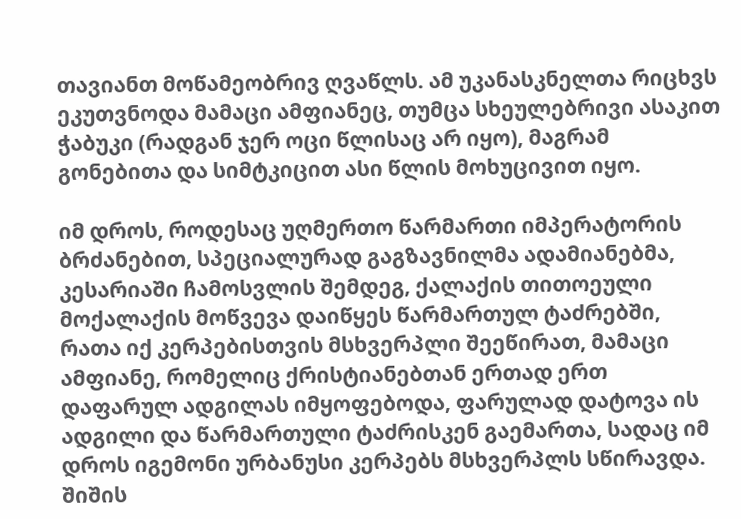თავიანთ მოწამეობრივ ღვაწლს. ამ უკანასკნელთა რიცხვს ეკუთვნოდა მამაცი ამფიანეც, თუმცა სხეულებრივი ასაკით ჭაბუკი (რადგან ჯერ ოცი წლისაც არ იყო), მაგრამ გონებითა და სიმტკიცით ასი წლის მოხუცივით იყო.

იმ დროს, როდესაც უღმერთო წარმართი იმპერატორის ბრძანებით, სპეციალურად გაგზავნილმა ადამიანებმა, კესარიაში ჩამოსვლის შემდეგ, ქალაქის თითოეული მოქალაქის მოწვევა დაიწყეს წარმართულ ტაძრებში, რათა იქ კერპებისთვის მსხვერპლი შეეწირათ, მამაცი ამფიანე, რომელიც ქრისტიანებთან ერთად ერთ დაფარულ ადგილას იმყოფებოდა, ფარულად დატოვა ის ადგილი და წარმართული ტაძრისკენ გაემართა, სადაც იმ დროს იგემონი ურბანუსი კერპებს მსხვერპლს სწირავდა. შიშის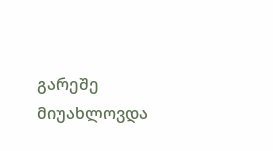გარეშე მიუახლოვდა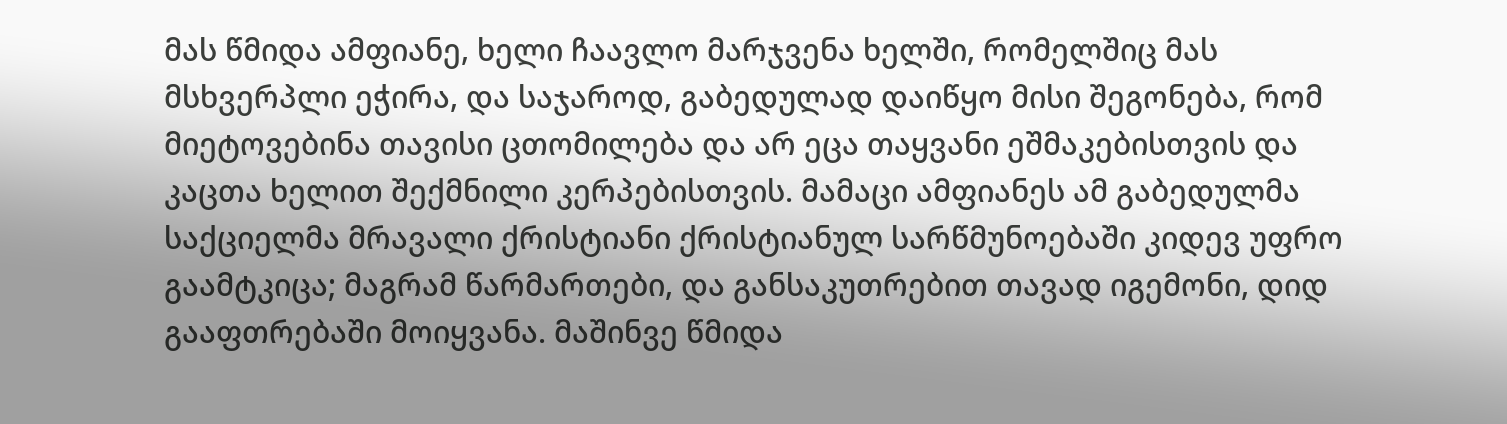მას წმიდა ამფიანე, ხელი ჩაავლო მარჯვენა ხელში, რომელშიც მას მსხვერპლი ეჭირა, და საჯაროდ, გაბედულად დაიწყო მისი შეგონება, რომ მიეტოვებინა თავისი ცთომილება და არ ეცა თაყვანი ეშმაკებისთვის და კაცთა ხელით შექმნილი კერპებისთვის. მამაცი ამფიანეს ამ გაბედულმა საქციელმა მრავალი ქრისტიანი ქრისტიანულ სარწმუნოებაში კიდევ უფრო გაამტკიცა; მაგრამ წარმართები, და განსაკუთრებით თავად იგემონი, დიდ გააფთრებაში მოიყვანა. მაშინვე წმიდა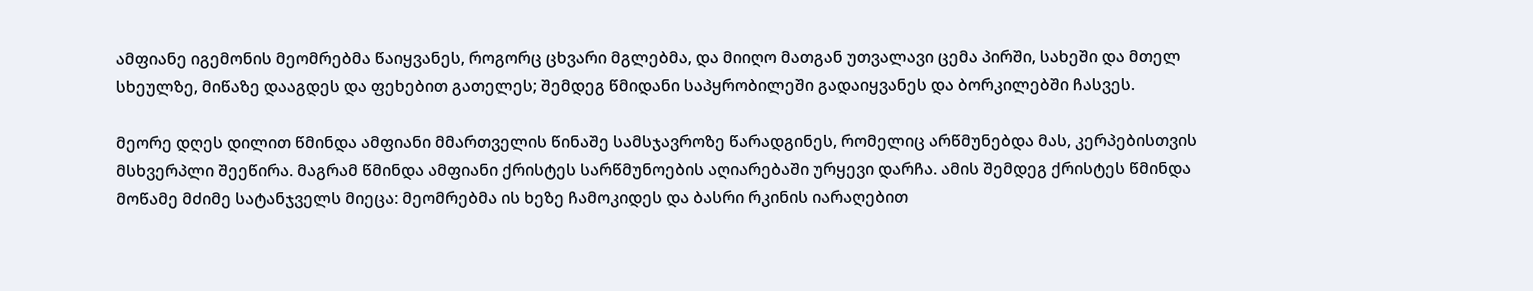ამფიანე იგემონის მეომრებმა წაიყვანეს, როგორც ცხვარი მგლებმა, და მიიღო მათგან უთვალავი ცემა პირში, სახეში და მთელ სხეულზე, მიწაზე დააგდეს და ფეხებით გათელეს; შემდეგ წმიდანი საპყრობილეში გადაიყვანეს და ბორკილებში ჩასვეს.

მეორე დღეს დილით წმინდა ამფიანი მმართველის წინაშე სამსჯავროზე წარადგინეს, რომელიც არწმუნებდა მას, კერპებისთვის მსხვერპლი შეეწირა. მაგრამ წმინდა ამფიანი ქრისტეს სარწმუნოების აღიარებაში ურყევი დარჩა. ამის შემდეგ ქრისტეს წმინდა მოწამე მძიმე სატანჯველს მიეცა: მეომრებმა ის ხეზე ჩამოკიდეს და ბასრი რკინის იარაღებით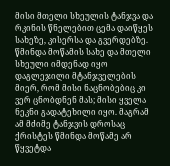მისი მთელი სხეულის ტანჯვა და რკინის წნელებით ცემა დაიწყეს სახეზე, კისერსა და გვერდებზე. წმინდა მოწამის სახე და მთელი სხეული იმდენად იყო დაგლეჯილი მტანჯველების მიერ, რომ მისი ნაცნობებიც კი ვერ ცნობდნენ მას; მისი ყველა ნეკნი გადატეხილი იყო. მაგრამ ამ მძიმე ტანჯვის დროსაც ქრისტეს წმინდა მოწამე არ წყვეტდა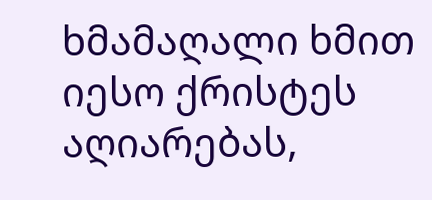ხმამაღალი ხმით იესო ქრისტეს აღიარებას,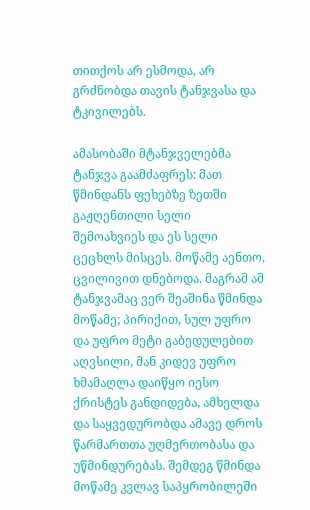თითქოს არ ესმოდა, არ გრძნობდა თავის ტანჯვასა და ტკივილებს.

ამასობაში მტანჯველებმა ტანჯვა გაამძაფრეს: მათ წმინდანს ფეხებზე ზეთში გაჟღენთილი სელი შემოახვიეს და ეს სელი ცეცხლს მისცეს. მოწამე აენთო, ცვილივით დნებოდა. მაგრამ ამ ტანჯვამაც ვერ შეაშინა წმინდა მოწამე; პირიქით, სულ უფრო და უფრო მეტი გაბედულებით აღვსილი, მან კიდევ უფრო ხმამაღლა დაიწყო იესო ქრისტეს განდიდება, ამხელდა და საყვედურობდა ამავე დროს წარმართთა უღმერთობასა და უწმინდურებას. შემდეგ წმინდა მოწამე კვლავ საპყრობილეში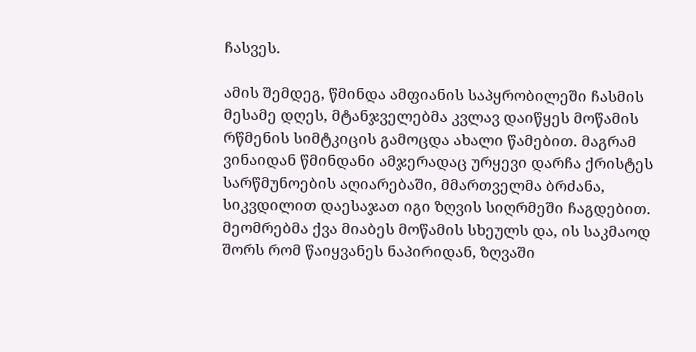ჩასვეს.

ამის შემდეგ, წმინდა ამფიანის საპყრობილეში ჩასმის მესამე დღეს, მტანჯველებმა კვლავ დაიწყეს მოწამის რწმენის სიმტკიცის გამოცდა ახალი წამებით. მაგრამ ვინაიდან წმინდანი ამჯერადაც ურყევი დარჩა ქრისტეს სარწმუნოების აღიარებაში, მმართველმა ბრძანა, სიკვდილით დაესაჯათ იგი ზღვის სიღრმეში ჩაგდებით. მეომრებმა ქვა მიაბეს მოწამის სხეულს და, ის საკმაოდ შორს რომ წაიყვანეს ნაპირიდან, ზღვაში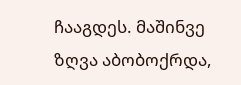ჩააგდეს. მაშინვე ზღვა აბობოქრდა,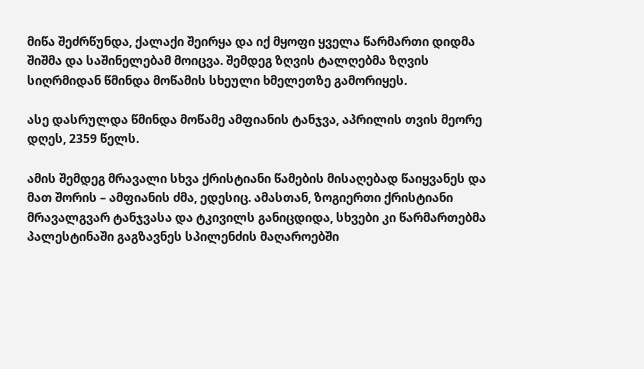მიწა შეძრწუნდა, ქალაქი შეირყა და იქ მყოფი ყველა წარმართი დიდმა შიშმა და საშინელებამ მოიცვა. შემდეგ ზღვის ტალღებმა ზღვის სიღრმიდან წმინდა მოწამის სხეული ხმელეთზე გამორიყეს.

ასე დასრულდა წმინდა მოწამე ამფიანის ტანჯვა, აპრილის თვის მეორე დღეს, 2359 წელს.

ამის შემდეგ მრავალი სხვა ქრისტიანი წამების მისაღებად წაიყვანეს და მათ შორის – ამფიანის ძმა, ედესიც. ამასთან, ზოგიერთი ქრისტიანი მრავალგვარ ტანჯვასა და ტკივილს განიცდიდა, სხვები კი წარმართებმა პალესტინაში გაგზავნეს სპილენძის მაღაროებში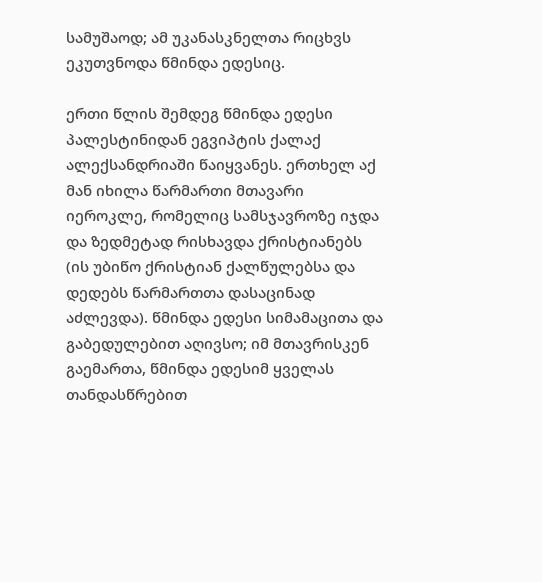სამუშაოდ; ამ უკანასკნელთა რიცხვს ეკუთვნოდა წმინდა ედესიც.

ერთი წლის შემდეგ წმინდა ედესი პალესტინიდან ეგვიპტის ქალაქ ალექსანდრიაში წაიყვანეს. ერთხელ აქ მან იხილა წარმართი მთავარი იეროკლე, რომელიც სამსჯავროზე იჯდა და ზედმეტად რისხავდა ქრისტიანებს (ის უბიწო ქრისტიან ქალწულებსა და დედებს წარმართთა დასაცინად აძლევდა). წმინდა ედესი სიმამაცითა და გაბედულებით აღივსო; იმ მთავრისკენ გაემართა, წმინდა ედესიმ ყველას თანდასწრებით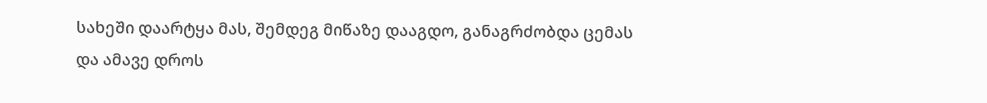სახეში დაარტყა მას, შემდეგ მიწაზე დააგდო, განაგრძობდა ცემას და ამავე დროს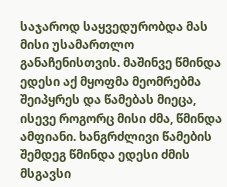საჯაროდ საყვედურობდა მას მისი უსამართლო განაჩენისთვის. მაშინვე წმინდა ედესი აქ მყოფმა მეომრებმა შეიპყრეს და წამებას მიეცა, ისევე როგორც მისი ძმა, წმინდა ამფიანი. ხანგრძლივი წამების შემდეგ წმინდა ედესი ძმის მსგავსი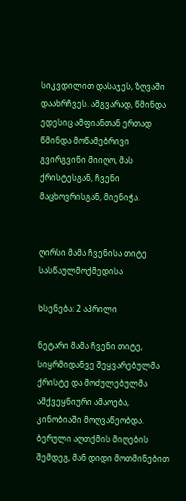სიკვდილით დასაჯეს, ზღვაში დაახრჩვეს. ამგვარად, წმინდა ედესიც ამფიანთან ერთად წმინდა მოწამებრივი გვირგვინი მიიღო, მას ქრისტესგან, ჩვენი მაცხოვრისგან, მიენიჭა.


ღირსი მამა ჩვენისა თიტე სასწაულმოქმედისა

ხსენება: 2 აპრილი

ნეტარი მამა ჩვენი თიტე, სიყრმიდანვე შეყვარებულმა ქრისტე და მოძულებულმა ამქვეყნიური ამაოება, კინობიაში მოღვაწეობდა. ბერული აღთქმის მიღების შემდეგ, მან დიდი მოთმინებით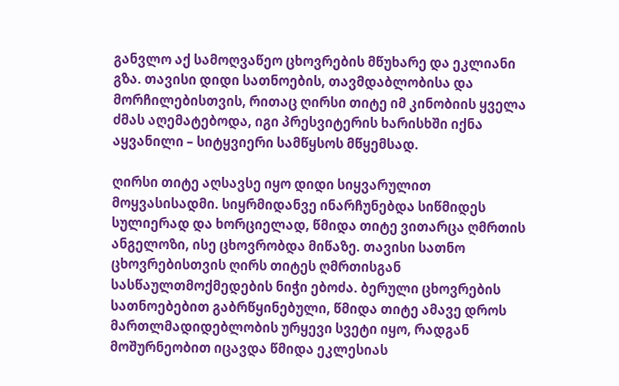განვლო აქ სამოღვაწეო ცხოვრების მწუხარე და ეკლიანი გზა. თავისი დიდი სათნოების, თავმდაბლობისა და მორჩილებისთვის, რითაც ღირსი თიტე იმ კინობიის ყველა ძმას აღემატებოდა, იგი პრესვიტერის ხარისხში იქნა აყვანილი – სიტყვიერი სამწყსოს მწყემსად.

ღირსი თიტე აღსავსე იყო დიდი სიყვარულით მოყვასისადმი. სიყრმიდანვე ინარჩუნებდა სიწმიდეს სულიერად და ხორციელად, წმიდა თიტე ვითარცა ღმრთის ანგელოზი, ისე ცხოვრობდა მიწაზე. თავისი სათნო ცხოვრებისთვის ღირს თიტეს ღმრთისგან სასწაულთმოქმედების ნიჭი ებოძა. ბერული ცხოვრების სათნოებებით გაბრწყინებული, წმიდა თიტე ამავე დროს მართლმადიდებლობის ურყევი სვეტი იყო, რადგან მოშურნეობით იცავდა წმიდა ეკლესიას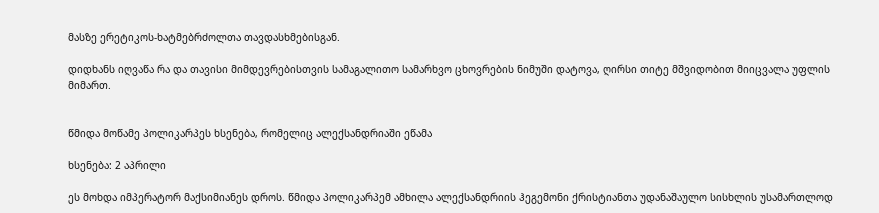მასზე ერეტიკოს-ხატმებრძოლთა თავდასხმებისგან.

დიდხანს იღვაწა რა და თავისი მიმდევრებისთვის სამაგალითო სამარხვო ცხოვრების ნიმუში დატოვა, ღირსი თიტე მშვიდობით მიიცვალა უფლის მიმართ.


წმიდა მოწამე პოლიკარპეს ხსენება, რომელიც ალექსანდრიაში ეწამა

ხსენება: 2 აპრილი

ეს მოხდა იმპერატორ მაქსიმიანეს დროს. წმიდა პოლიკარპემ ამხილა ალექსანდრიის ჰეგემონი ქრისტიანთა უდანაშაულო სისხლის უსამართლოდ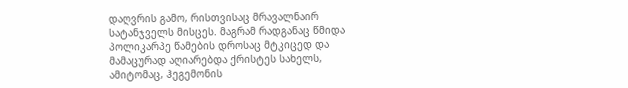დაღვრის გამო, რისთვისაც მრავალნაირ სატანჯველს მისცეს. მაგრამ რადგანაც წმიდა პოლიკარპე წამების დროსაც მტკიცედ და მამაცურად აღიარებდა ქრისტეს სახელს, ამიტომაც, ჰეგემონის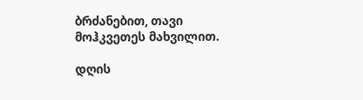ბრძანებით, თავი მოჰკვეთეს მახვილით.

დღის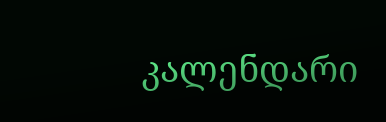კალენდარი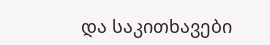და საკითხავები